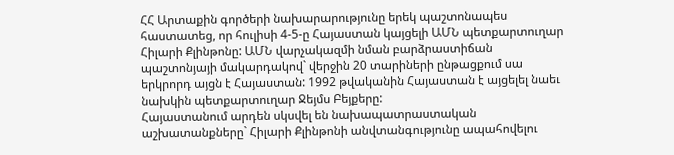ՀՀ Արտաքին գործերի նախարարությունը երեկ պաշտոնապես հաստատեց, որ հուլիսի 4-5-ը Հայաստան կայցելի ԱՄՆ պետքարտուղար Հիլարի Քլինթոնը: ԱՄՆ վարչակազմի նման բարձրաստիճան պաշտոնյայի մակարդակով` վերջին 20 տարիների ընթացքում սա երկրորդ այցն է Հայաստան: 1992 թվականին Հայաստան է այցելել նաեւ նախկին պետքարտուղար Ջեյմս Բեյքերը:
Հայաստանում արդեն սկսվել են նախապատրաստական աշխատանքները` Հիլարի Քլինթոնի անվտանգությունը ապահովելու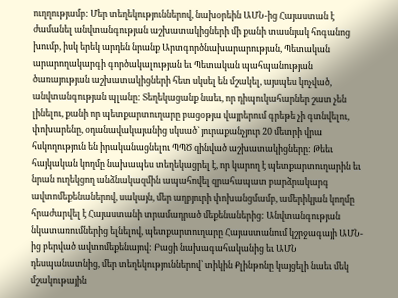ուղղությամբ: Մեր տեղեկություններով, նախօրեին ԱՄՆ-ից Հայաստան է ժամանել անվտանգության աշխատակիցների մի քանի տասնյակ հոգանոց խումբ, իսկ երեկ արդեն նրանք Արտգործնախարարության, Պետական արարողակարգի գործակալության եւ Պետական պահպանության ծառայության աշխատակիցների հետ սկսել են մշակել, այսպես կոչված, անվտանգության պլանը: Տեղեկացանք նաեւ, որ դիպուկահարներ շատ չեն լինելու, քանի որ պետքարտուղարը բացօթյա վայրերում գրեթե չի գտնվելու, փոխարենը, օդանավակայանից սկսած` յուրաքանչյուր 20 մետրի վրա հսկողություն են իրականացնելու ՊՊԾ զինված աշխատակիցները: Թեեւ հայկական կողմը նախապես տեղեկացրել է, որ կարող է պետքարտուղարին եւ նրան ուղեկցող անձնակազմին ապահովել զրահապատ բարձրակարգ ավտոմեքենաներով, սակայն, մեր աղբյուրի փոխանցմամբ, ամերիկյան կողմը հրաժարվել է Հայաստանի տրամադրած մեքենաներից: Անվտանգության նկատառումներից ելնելով, պետքարտուղարը Հայաստանում կշրջագայի ԱՄՆ-ից բերված ավտոմեքենայով: Բացի նախագահականից եւ ԱՄՆ դեսպանատնից, մեր տեղեկություններով՝ տիկին Քլինթոնը կայցելի նաեւ մեկ մշակութային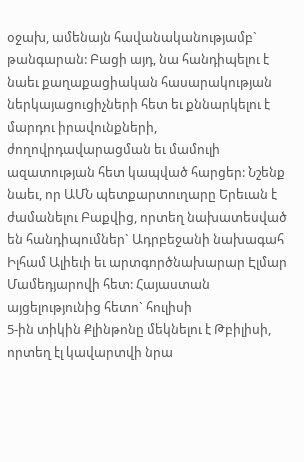օջախ, ամենայն հավանականությամբ` թանգարան: Բացի այդ, նա հանդիպելու է նաեւ քաղաքացիական հասարակության ներկայացուցիչների հետ եւ քննարկելու է մարդու իրավունքների, ժողովրդավարացման եւ մամուլի ազատության հետ կապված հարցեր: Նշենք նաեւ, որ ԱՄՆ պետքարտուղարը Երեւան է ժամանելու Բաքվից, որտեղ նախատեսված են հանդիպումներ` Ադրբեջանի նախագահ Իլհամ Ալիեւի եւ արտգործնախարար Էլմար Մամեդյարովի հետ: Հայաստան այցելությունից հետո` հուլիսի
5-ին տիկին Քլինթոնը մեկնելու է Թբիլիսի, որտեղ էլ կավարտվի նրա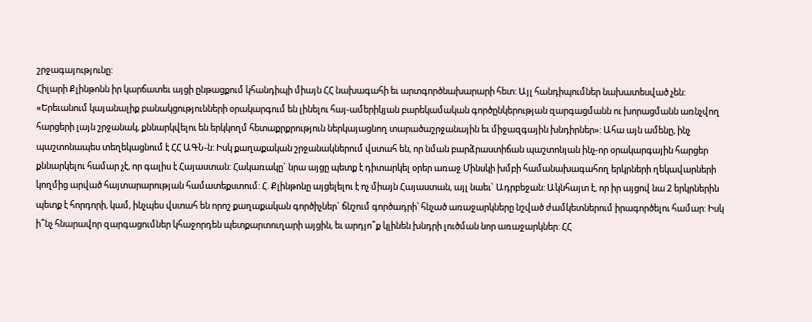շրջագայությունը:
Հիլարի Քլինթոնն իր կարճատեւ այցի ընթացքում կհանդիպի միայն ՀՀ նախագահի եւ արտգործնախարարի հետ: Այլ հանդիպումներ նախատեսված չեն: «Երեւանում կայանալիք բանակցությունների օրակարգում են լինելու հայ-ամերիկյան բարեկամական գործընկերության զարգացմանն ու խորացմանն առնչվող հարցերի լայն շրջանակ, քննարկվելու են երկկողմ հետաքրքրություն ներկայացնող տարածաշրջանային եւ միջազգային խնդիրներ»: Ահա այն ամենը, ինչ պաշտոնապես տեղեկացնում է ՀՀ ԱԳՆ-ն: Իսկ քաղաքական շրջանակներում վստահ են, որ նման բարձրաստիճան պաշտոնյան ինչ-որ օրակարգային հարցեր քննարկելու համար չէ, որ գալիս է Հայաստան: Հակառակը` նրա այցը պետք է դիտարկել օրեր առաջ Մինսկի խմբի համանախագահող երկրների ղեկավարների կողմից արված հայտարարության համատեքստում: Հ. Քլինթոնը այցելելու է ոչ միայն Հայաստան, այլ նաեւ` Ադրբեջան: Ակնհայտ է, որ իր այցով նա 2 երկրներին պետք է հորդորի, կամ, ինչպես վստահ են որոշ քաղաքական գործիչներ` ճնշում գործադրի՝ հնչած առաջարկները նշված ժամկետներում իրագործելու համար: Իսկ ի՞նչ հնարավոր զարգացումներ կհաջորդեն պետքարտուղարի այցին, եւ արդյո՞ք կլինեն խնդրի լուծման նոր առաջարկներ: ՀՀ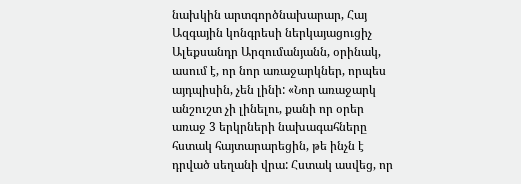նախկին արտգործնախարար, Հայ Ազգային կոնգրեսի ներկայացուցիչ Ալեքսանդր Արզումանյանն, օրինակ, ասում է, որ նոր առաջարկներ, որպես այդպիսին, չեն լինի: «Նոր առաջարկ անշուշտ չի լինելու, քանի որ օրեր առաջ 3 երկրների նախագահները հստակ հայտարարեցին, թե ինչն է դրված սեղանի վրա: Հստակ ասվեց, որ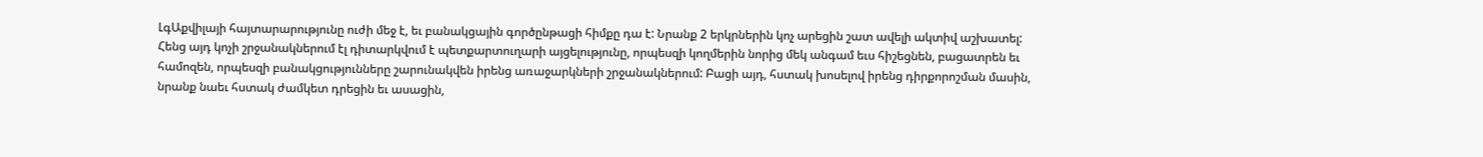ԼգԱքվիլայի հայտարարությունը ուժի մեջ է, եւ բանակցային գործընթացի հիմքը դա է: Նրանք 2 երկրներին կոչ արեցին շատ ավելի ակտիվ աշխատել: Հենց այդ կոչի շրջանակներում էլ դիտարկվում է պետքարտուղարի այցելությունը, որպեսզի կողմերին նորից մեկ անգամ եւս հիշեցնեն, բացատրեն եւ համոզեն, որպեսզի բանակցությունները շարունակվեն իրենց առաջարկների շրջանակներում: Բացի այդ, հստակ խոսելով իրենց դիրքորոշման մասին, նրանք նաեւ հստակ ժամկետ դրեցին եւ ասացին,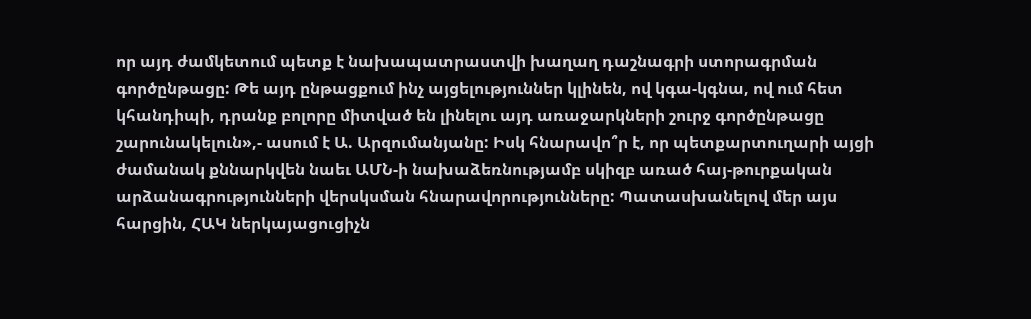որ այդ ժամկետում պետք է նախապատրաստվի խաղաղ դաշնագրի ստորագրման գործընթացը: Թե այդ ընթացքում ինչ այցելություններ կլինեն, ով կգա-կգնա, ով ում հետ կհանդիպի, դրանք բոլորը միտված են լինելու այդ առաջարկների շուրջ գործընթացը շարունակելուն»,- ասում է Ա. Արզումանյանը: Իսկ հնարավո՞ր է, որ պետքարտուղարի այցի ժամանակ քննարկվեն նաեւ ԱՄՆ-ի նախաձեռնությամբ սկիզբ առած հայ-թուրքական արձանագրությունների վերսկսման հնարավորությունները: Պատասխանելով մեր այս հարցին, ՀԱԿ ներկայացուցիչն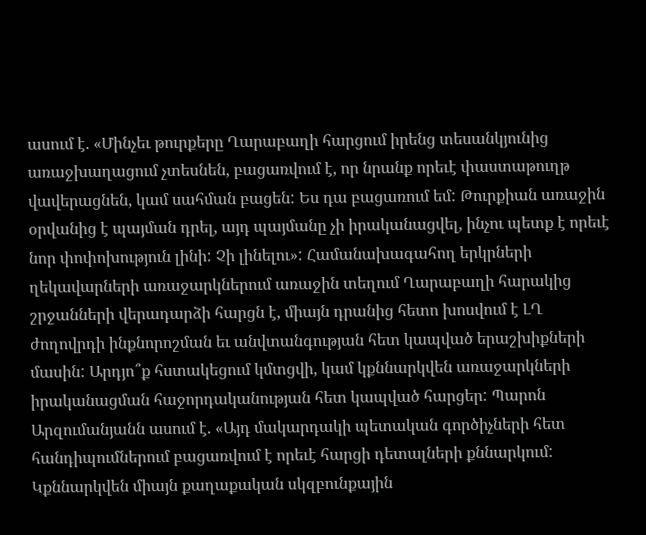ասում է. «Մինչեւ թուրքերը Ղարաբաղի հարցում իրենց տեսանկյունից առաջխաղացում չտեսնեն, բացառվում է, որ նրանք որեւէ փաստաթուղթ վավերացնեն, կամ սահման բացեն: Ես դա բացառում եմ: Թուրքիան առաջին օրվանից է պայման դրել, այդ պայմանը չի իրականացվել, ինչու պետք է որեւէ նոր փոփոխություն լինի: Չի լինելու»: Համանախագահող երկրների ղեկավարների առաջարկներում առաջին տեղում Ղարաբաղի հարակից շրջանների վերադարձի հարցն է, միայն դրանից հետո խոսվում է ԼՂ ժողովրդի ինքնորոշման եւ անվտանգության հետ կապված երաշխիքների մասին: Արդյո՞ք հստակեցում կմտցվի, կամ կքննարկվեն առաջարկների իրականացման հաջորդականության հետ կապված հարցեր: Պարոն Արզումանյանն ասում է. «Այդ մակարդակի պետական գործիչների հետ հանդիպումներում բացառվում է որեւէ հարցի դետալների քննարկում: Կքննարկվեն միայն քաղաքական սկզբունքային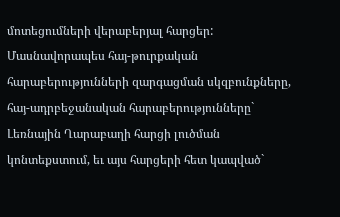մոտեցումների վերաբերյալ հարցեր: Մասնավորապես հայ-թուրքական հարաբերությունների զարգացման սկզբունքները, հայ-ադրբեջանական հարաբերությունները` Լեռնային Ղարաբաղի հարցի լուծման կոնտեքստում, եւ այս հարցերի հետ կապված`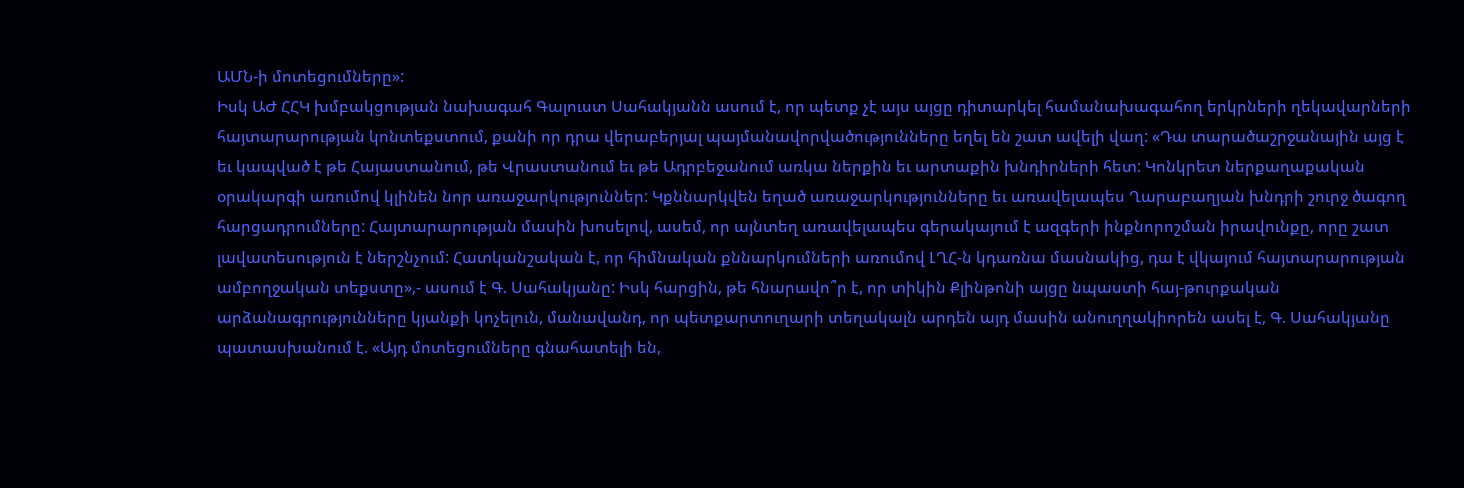ԱՄՆ-ի մոտեցումները»:
Իսկ ԱԺ ՀՀԿ խմբակցության նախագահ Գալուստ Սահակյանն ասում է, որ պետք չէ այս այցը դիտարկել համանախագահող երկրների ղեկավարների հայտարարության կոնտեքստում, քանի որ դրա վերաբերյալ պայմանավորվածությունները եղել են շատ ավելի վաղ: «Դա տարածաշրջանային այց է եւ կապված է թե Հայաստանում, թե Վրաստանում եւ թե Ադրբեջանում առկա ներքին եւ արտաքին խնդիրների հետ: Կոնկրետ ներքաղաքական օրակարգի առումով կլինեն նոր առաջարկություններ: Կքննարկվեն եղած առաջարկությունները եւ առավելապես Ղարաբաղյան խնդրի շուրջ ծագող հարցադրումները: Հայտարարության մասին խոսելով, ասեմ, որ այնտեղ առավելապես գերակայում է ազգերի ինքնորոշման իրավունքը, որը շատ լավատեսություն է ներշնչում: Հատկանշական է, որ հիմնական քննարկումների առումով ԼՂՀ-ն կդառնա մասնակից, դա է վկայում հայտարարության ամբողջական տեքստը»,- ասում է Գ. Սահակյանը: Իսկ հարցին, թե հնարավո՞ր է, որ տիկին Քլինթոնի այցը նպաստի հայ-թուրքական արձանագրությունները կյանքի կոչելուն, մանավանդ, որ պետքարտուղարի տեղակալն արդեն այդ մասին անուղղակիորեն ասել է, Գ. Սահակյանը պատասխանում է. «Այդ մոտեցումները գնահատելի են,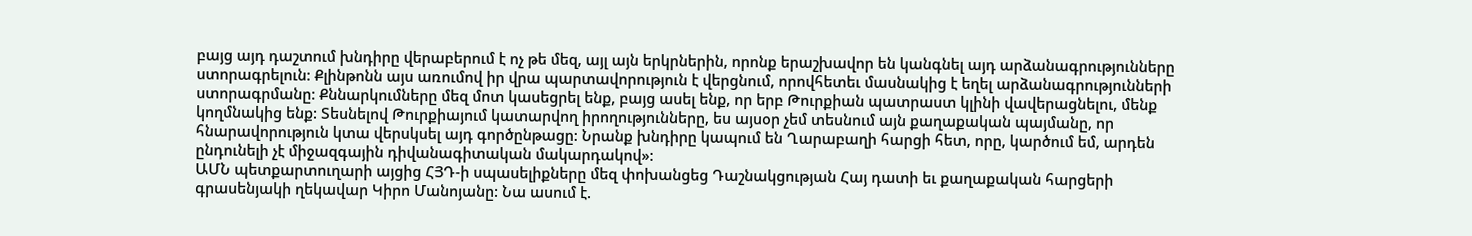բայց այդ դաշտում խնդիրը վերաբերում է ոչ թե մեզ, այլ այն երկրներին, որոնք երաշխավոր են կանգնել այդ արձանագրությունները ստորագրելուն: Քլինթոնն այս առումով իր վրա պարտավորություն է վերցնում, որովհետեւ մասնակից է եղել արձանագրությունների ստորագրմանը: Քննարկումները մեզ մոտ կասեցրել ենք, բայց ասել ենք, որ երբ Թուրքիան պատրաստ կլինի վավերացնելու, մենք կողմնակից ենք: Տեսնելով Թուրքիայում կատարվող իրողությունները, ես այսօր չեմ տեսնում այն քաղաքական պայմանը, որ հնարավորություն կտա վերսկսել այդ գործընթացը: Նրանք խնդիրը կապում են Ղարաբաղի հարցի հետ, որը, կարծում եմ, արդեն ընդունելի չէ միջազգային դիվանագիտական մակարդակով»:
ԱՄՆ պետքարտուղարի այցից ՀՅԴ-ի սպասելիքները մեզ փոխանցեց Դաշնակցության Հայ դատի եւ քաղաքական հարցերի գրասենյակի ղեկավար Կիրո Մանոյանը: Նա ասում է.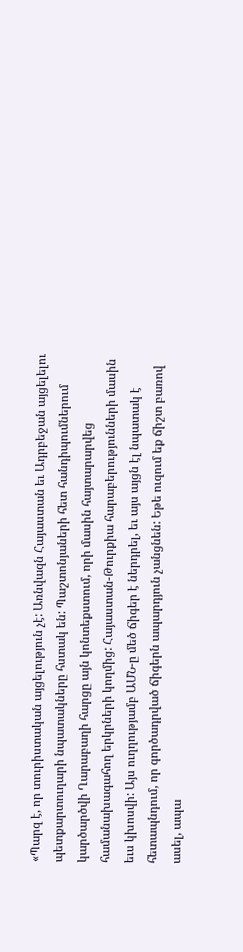«Պարզ է, որ տուրիստական այցելություն չէ: Առնվազն Հայաստան եւ Ադրբեջան այցելելու պետքարտուղարի նպատակները հստակ են: Պաշտոնյաների հետ հանդիպումներում կարծարծվի Ղարաբաղի հարցը այն կոնտեքստում, որի մասին հայտարարվեց համանախագահող երկրների կողմից: Հայաստան-Թուրքիա հարաբերությունների մասին եւս կխոսվի: Այս ուղղությամբ ԱՄՆ-ը մեծ ճիգեր է ներդրել, եւ այս այցն էլ նպատակ է հետապնդում, որ գործադրված ճիգերն ապարդյուն չանցնեն: Եթե ուզում եք ճիշտ բառով ասել, ապա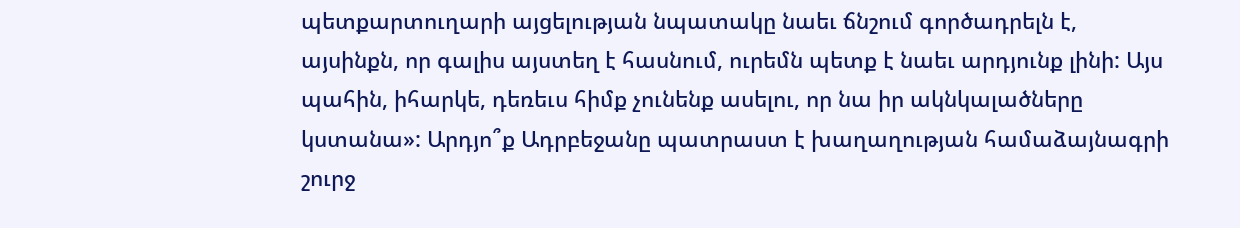պետքարտուղարի այցելության նպատակը նաեւ ճնշում գործադրելն է, այսինքն, որ գալիս այստեղ է հասնում, ուրեմն պետք է նաեւ արդյունք լինի: Այս պահին, իհարկե, դեռեւս հիմք չունենք ասելու, որ նա իր ակնկալածները կստանա»: Արդյո՞ք Ադրբեջանը պատրաստ է խաղաղության համաձայնագրի շուրջ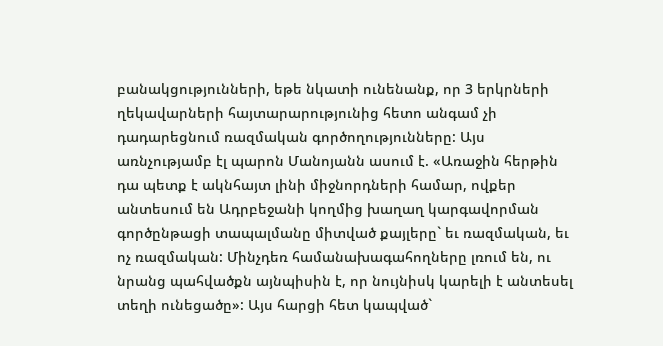բանակցությունների, եթե նկատի ունենանք, որ 3 երկրների ղեկավարների հայտարարությունից հետո անգամ չի դադարեցնում ռազմական գործողությունները: Այս առնչությամբ էլ պարոն Մանոյանն ասում է. «Առաջին հերթին դա պետք է ակնհայտ լինի միջնորդների համար, ովքեր անտեսում են Ադրբեջանի կողմից խաղաղ կարգավորման գործընթացի տապալմանը միտված քայլերը` եւ ռազմական, եւ ոչ ռազմական: Մինչդեռ համանախագահողները լռում են, ու նրանց պահվածքն այնպիսին է, որ նույնիսկ կարելի է անտեսել տեղի ունեցածը»: Այս հարցի հետ կապված`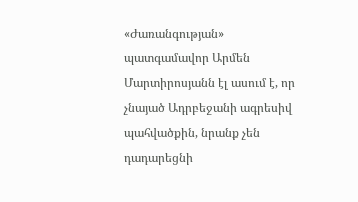«Ժառանգության» պատգամավոր Արմեն Մարտիրոսյանն էլ ասում է, որ չնայած Ադրբեջանի ագրեսիվ պահվածքին, նրանք չեն դադարեցնի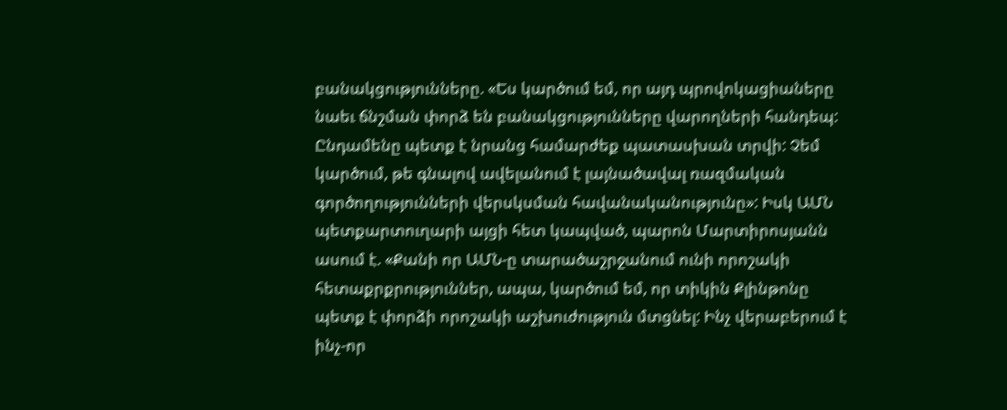բանակցությունները. «Ես կարծում եմ, որ այդ պրովոկացիաները նաեւ ճնշման փորձ են բանակցությունները վարողների հանդեպ: Ընդամենը պետք է նրանց համարժեք պատասխան տրվի: Չեմ կարծում, թե գնալով ավելանում է լայնածավալ ռազմական գործողությունների վերսկսման հավանականությունը»: Իսկ ԱՄՆ պետքարտուղարի այցի հետ կապված, պարոն Մարտիրոսյանն ասում է. «Քանի որ ԱՄՆ-ը տարածաշրջանում ունի որոշակի հետաքրքրություններ, ապա, կարծում եմ, որ տիկին Քլինթոնը պետք է փորձի որոշակի աշխուժություն մտցնել: Ինչ վերաբերում է ինչ-որ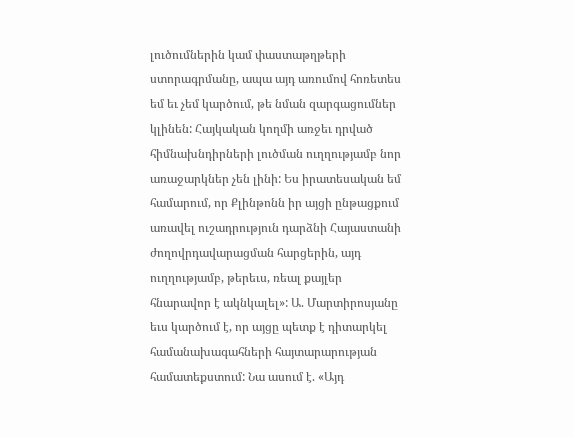լուծումներին կամ փաստաթղթերի ստորագրմանը, ապա այդ առումով հոռետես եմ եւ չեմ կարծում, թե նման զարգացումներ կլինեն: Հայկական կողմի առջեւ դրված հիմնախնդիրների լուծման ուղղությամբ նոր առաջարկներ չեն լինի: Ես իրատեսական եմ համարում, որ Քլինթոնն իր այցի ընթացքում առավել ուշադրություն դարձնի Հայաստանի ժողովրդավարացման հարցերին, այդ ուղղությամբ, թերեւս, ռեալ քայլեր հնարավոր է ակնկալել»: Ա. Մարտիրոսյանը եւս կարծում է, որ այցը պետք է դիտարկել համանախագահների հայտարարության համատեքստում: Նա ասում է. «Այդ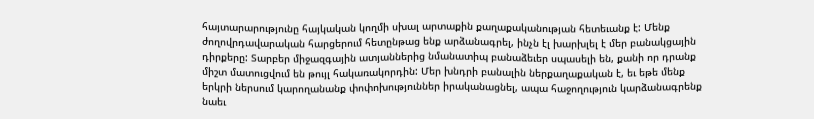հայտարարությունը հայկական կողմի սխալ արտաքին քաղաքականության հետեւանք է: Մենք ժողովրդավարական հարցերում հետընթաց ենք արձանագրել, ինչն էլ խարխլել է մեր բանակցային դիրքերը: Տարբեր միջազգային ատյաններից նմանատիպ բանաձեւեր սպասելի են, քանի որ դրանք միշտ մատուցվում են թույլ հակառակորդին: Մեր խնդրի բանալին ներքաղաքական է, եւ եթե մենք երկրի ներսում կարողանանք փոփոխություններ իրականացնել, ապա հաջողություն կարձանագրենք նաեւ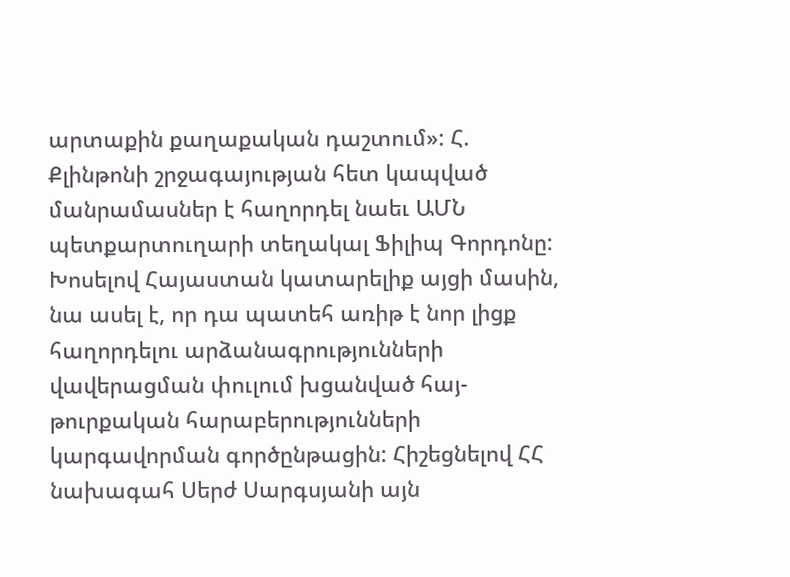արտաքին քաղաքական դաշտում»: Հ. Քլինթոնի շրջագայության հետ կապված մանրամասներ է հաղորդել նաեւ ԱՄՆ պետքարտուղարի տեղակալ Ֆիլիպ Գորդոնը: Խոսելով Հայաստան կատարելիք այցի մասին, նա ասել է, որ դա պատեհ առիթ է նոր լիցք հաղորդելու արձանագրությունների վավերացման փուլում խցանված հայ-թուրքական հարաբերությունների կարգավորման գործընթացին: Հիշեցնելով ՀՀ նախագահ Սերժ Սարգսյանի այն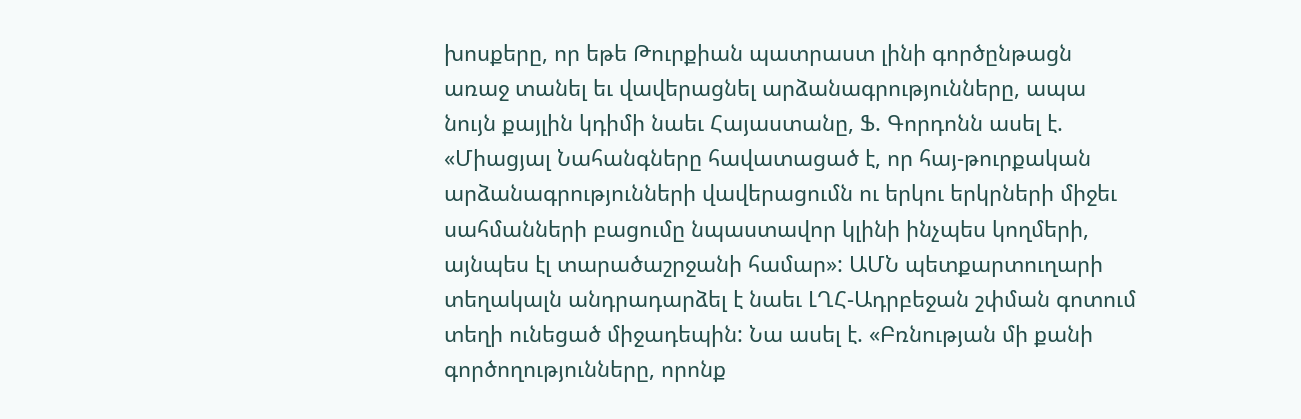խոսքերը, որ եթե Թուրքիան պատրաստ լինի գործընթացն առաջ տանել եւ վավերացնել արձանագրությունները, ապա նույն քայլին կդիմի նաեւ Հայաստանը, Ֆ. Գորդոնն ասել է. «Միացյալ Նահանգները հավատացած է, որ հայ-թուրքական արձանագրությունների վավերացումն ու երկու երկրների միջեւ սահմանների բացումը նպաստավոր կլինի ինչպես կողմերի, այնպես էլ տարածաշրջանի համար»: ԱՄՆ պետքարտուղարի տեղակալն անդրադարձել է նաեւ ԼՂՀ-Ադրբեջան շփման գոտում տեղի ունեցած միջադեպին: Նա ասել է. «Բռնության մի քանի գործողությունները, որոնք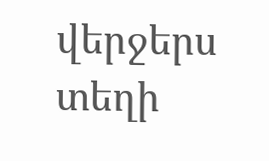վերջերս տեղի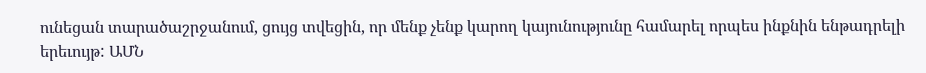ունեցան տարածաշրջանում, ցույց տվեցին, որ մենք չենք կարող կայունությունը համարել որպես ինքնին ենթադրելի երեւույթ: ԱՄՆ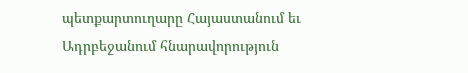պետքարտուղարը Հայաստանում եւ Ադրբեջանում հնարավորություն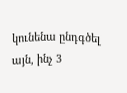կունենա ընդգծել այն, ինչ 3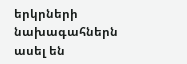երկրների նախագահներն ասել են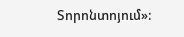Տորոնտոյում»: